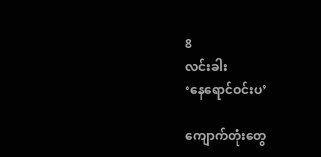8
လင်းခါး
‘နေရောင်ဝင်းပ’

ကျောက်တုံးတွေ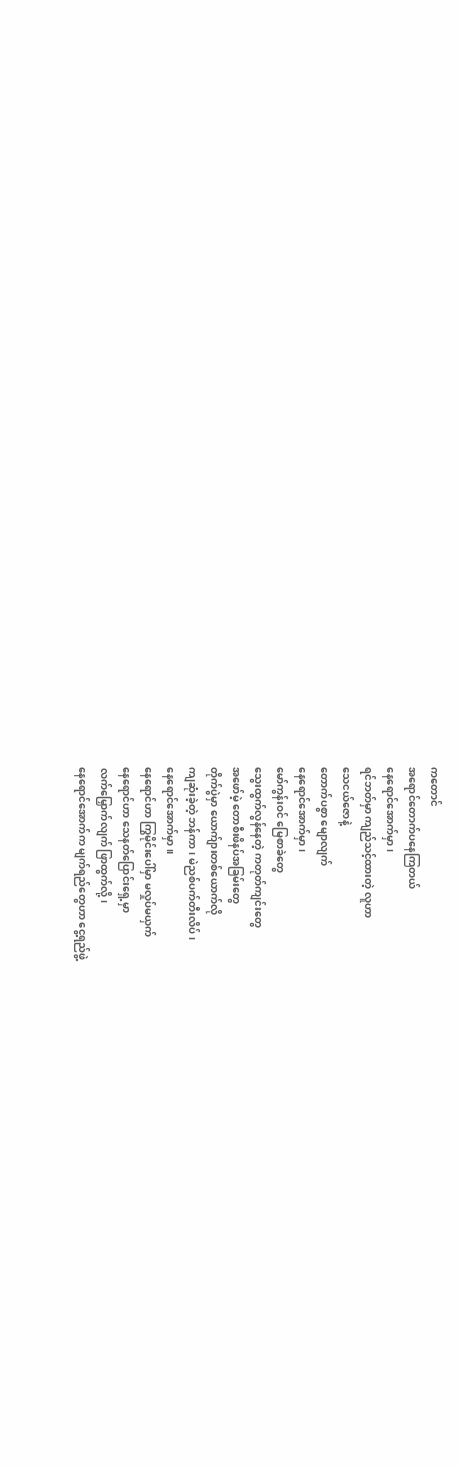ကတောင်
အရောင်တောက်ပနေကြတယ်
နေရောင်အောက်မှာ၊
ရင်ဘတ်မှာ ကျည်သင့်ထားတဲ့ လူဟာ
သေငယ်ဇောနဲ့
တောက်ပစွာ မျောလျက်
နေရောင်အောက်မှာ၊
မော်ကွန်းဝင် မြေစာခဲတွေ
သွေးထွက်လွန်နေတဲ့ ကတုတ်ကျင်းတွေ
အဖော်မဲ့ တောစီးဖိနပ်အခြမ်းတွေ
တိုက်ပွဲမှာ ယောက်ျားတစ်ယောက်လို
ကျဆုံးခဲ့တဲ့ ဘန်ကာ၊ မဲညစ်ပက်တီးလိပ်၊
နေရောင်အောက်မှာ။
နေရောင်ဟာ ကြွမိုင်းပေါ်မှာ မလှုပ်မယှက်
နေရောင်ဟာ သေနတ်ပြောင်းရှေ့မှာ
လက်မြှောက်လျက် ဖြာထွက်လို့၊
နေရောင်အောက်က မျက်ရည်တွေဟာ ငွေ့ရည်ဖွဲ့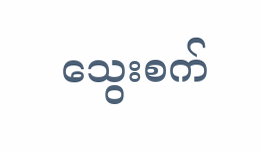သွေးစက်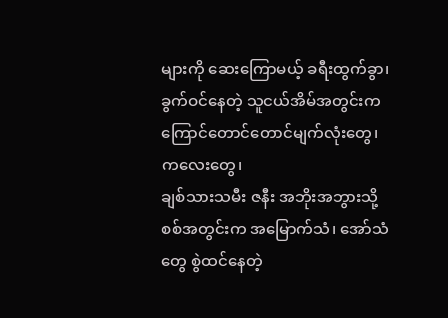များကို ဆေးကြောမယ့် ခရီးထွက်ခွာ၊
ခွက်ဝင်နေတဲ့ သူငယ်အိမ်အတွင်းက
ကြောင်တောင်တောင်မျက်လုံးတွေ၊
ကလေးတွေ၊
ချစ်သားသမီး ဇနီး အဘိုးအဘွားသို့
စစ်အတွင်းက အမြောက်သံ၊ အော်သံတွေ စွဲထင်နေတဲ့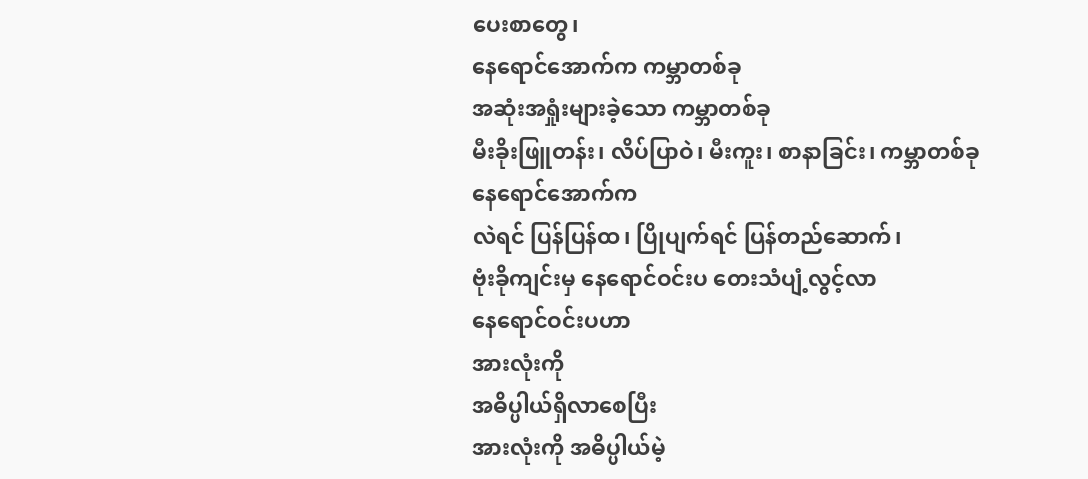ပေးစာတွေ၊
နေရောင်အောက်က ကမ္ဘာတစ်ခု
အဆုံးအရှုံးများခဲ့သော ကမ္ဘာတစ်ခု
မီးခိုးဖြူတန်း၊ လိပ်ပြာဝဲ၊ မီးကူး၊ စာနာခြင်း၊ ကမ္ဘာတစ်ခု
နေရောင်အောက်က
လဲရင် ပြန်ပြန်ထ၊ ပြိုပျက်ရင် ပြန်တည်ဆောက်၊
ဗုံးခိုကျင်းမှ နေရောင်ဝင်းပ တေးသံပျံ့လွင့်လာ
နေရောင်ဝင်းပဟာ
အားလုံးကို
အဓိပ္ပါယ်ရှိလာစေပြီး
အားလုံးကို အဓိပ္ပါယ်မဲ့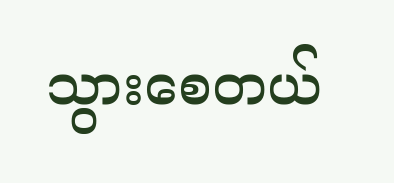သွားစေတယ်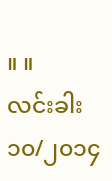။ ။
လင်းခါး
၁၀/၂၀၁၄